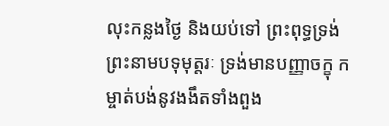លុះកន្លងថ្ងៃ និងយប់ទៅ ព្រះពុទ្ធទ្រង់ព្រះនាមបទុមុត្តរៈ ទ្រង់មានបញ្ញាចក្ខុ កម្ចាត់បង់នូវងងឹតទាំងពួង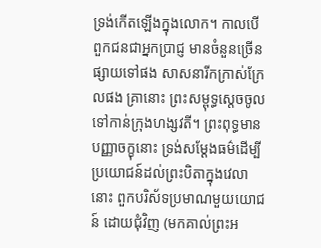ទ្រង់កើតឡើងក្នុងលោក។ កាលបើពួកជនជាអ្នកប្រាជ្ញ មានចំនួនច្រើនផ្សាយទៅផង សាសនារីកក្រាស់ក្រែលផង គ្រានោះ ព្រះសម្ពុទ្ធស្តេចចូលទៅកាន់ក្រុងហង្សវតី។ ព្រះពុទ្ធមានបញ្ញាចក្ខុនោះ ទ្រង់សម្តែងធម៌ដើម្បីប្រយោជន៍ដល់ព្រះបិតាក្នុងវេលានោះ ពួកបរិស័ទប្រមាណមួយយោជន៍ ដោយជុំវិញ (មកគាល់ព្រះអ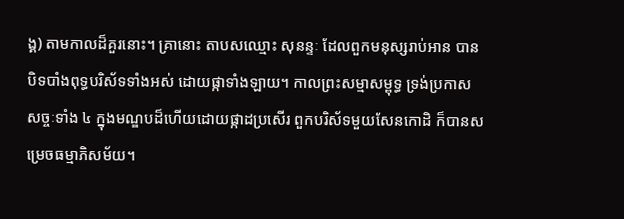ង្គ) តាមកាលដ៏គួរនោះ។ គ្រានោះ តាបសឈ្មោះ សុនន្ទៈ ដែលពួកមនុស្សរាប់អាន បានបិទបាំងពុទ្ធបរិស័ទទាំងអស់ ដោយផ្កាទាំងឡាយ។ កាលព្រះសម្មាសម្ពុទ្ធ ទ្រង់ប្រកាសសច្ចៈទាំង ៤ ក្នុងមណ្ឌបដ៏ហើយដោយផ្កាដប្រសើរ ពួកបរិស័ទមួយសែនកោដិ ក៏បានសម្រេចធម្មាភិសម័យ។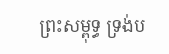ព្រះសម្ពុទ្ធ ទ្រង់ប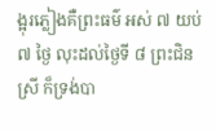ង្អុរភ្លៀងគឺព្រះធម៌ អស់ ៧ យប់ ៧ ថ្ងៃ លុះដល់ថ្ងៃទី ៨ ព្រះជិនស្រី ក៏ទ្រង់បា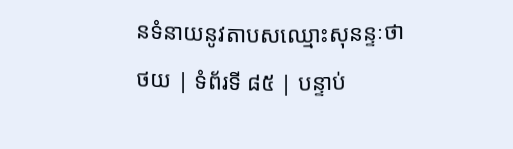នទំនាយនូវតាបសឈ្មោះសុនន្ទៈថា
ថយ | ទំព័រទី ៨៥ | បន្ទាប់